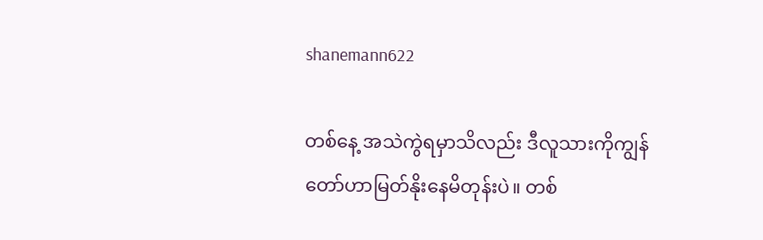shanemann622

တစ်နေ့ အသဲကွဲရမှာသိလည်း ဒီလူသားကိုကျွန်တော်ဟာမြတ်နိုးနေမိတုန်းပဲ။ တစ်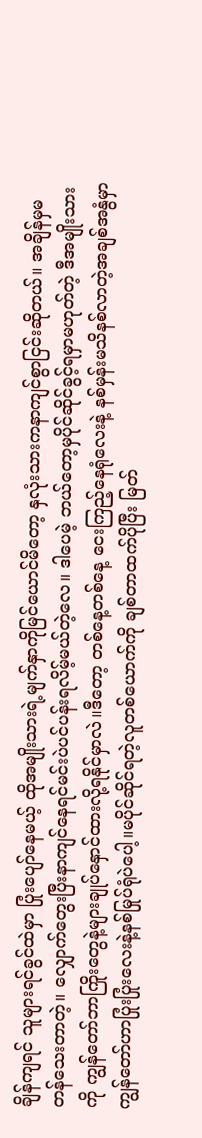ချိန်ကျရင် သူများရင်ခွင်ထဲမှာ ပြုံးပျော်နေမယ့် ထိုအမျိုးသားရဲ့မျက်နှာကိုမြင်ယောင်မိတော့ နှလုံးသားကနာကျင်စွာငြင်းဆိုတယ်။ အချိန်မှမတန်သေးတာတဲ့။ လျှောက်တွေးပြီးနာကျင်နေရင်မင်းပဲပင်ပန်းရလိမ့်မယ်တဲ့လေ။ ဒါပေမဲ့ ဘယ်တော့မှပိုင်ဆိုင်ခွင့်ရမှာမဟုတ်တဲ့ ဒီအမျိုးသားကို ကျွန်တော်ဘာကြိုးတွေနဲ့များချုပ်နှောင်ထားလို့ရနိုင်မှာလဲ။ဒီတော့ တစ်နေ့တစ်နေ့ ငေးကြည့်နေရုံလေးနဲ့ နစ်မှန်းမသိနစ်လာတဲ့အချစ်အနွံမှာ ကျွန်တော်ဟာပြုံးပြုံးလေးနဲ့နစ်မြုပ်ရုံပဲပေါ့။မပိုင်ဆိုင်ရတဲ့လူတစ်ယောက်ကို ချစ်တာထက်ပိုပြီး မြတ်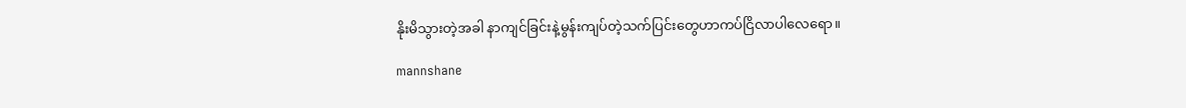နိုးမိသွားတဲ့အခါ နာကျင်ခြင်းနဲ့မွန်းကျပ်တဲ့သက်ပြင်းတွေဟာကပ်ငြိလာပါလေရော။

mannshane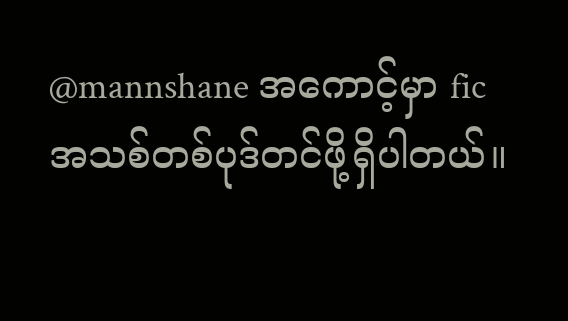@mannshane အကောင့်မှာ fic အသစ်တစ်ပုဒ်တင်ဖို့ရှိပါတယ်။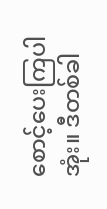စောင့်ပေးကြပါအုံး။ ဒီတစ်ခါ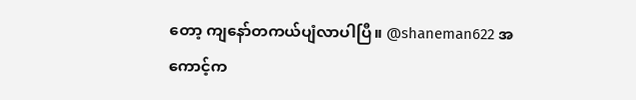တော့ ကျနော်တကယ်ပျံလာပါပြီ။ @shaneman622 အကောင့်က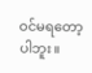ဝင်မရတော့ပါဘူး။